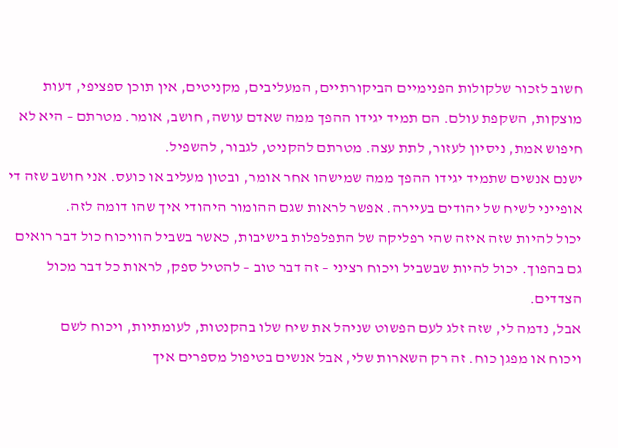חשוב לזכור שלקולות הפנימיים הביקורתיים, המעליבים, מקניטים, אין תוכן ספציפי, דעות מוצקות, השקפת עולם. הם תמיד יגידו ההפך ממה שאדם עושה, חושב, אומר. מטרתם – היא לא חיפוש אמת, ניסיון לעזור, לתת עצה. מטרתם להקניט, לגבור, להשפיל.
ישנם אנשים שתמיד יגידו ההפך ממה שמישהו אחר אומר, ובטון מעליב או כועס. אני חושב שזה די אופייני לשיח של יהודים בעיירה. אפשר לראות שגם ההומור היהודי איך שהו דומה לזה.
יכול להיות שזה איזה שהי רפליקה של התפלפלות בישיבות, כאשר בשביל הוויכוח כול דבר רואים גם בהפוך. יכול להיות שבשביל ויכוח רציני – זה דבר טוב – להטיל ספק, לראות כל דבר מכול הצדדים.
אבל, נדמה לי, שזה זלג לעם הפשוט שניהל את שיח שלו בהקנטות, לעומתיות, ויכוח לשם
ויכוח או מפגן כוח. זה רק השארות שלי, אבל אנשים בטיפול מספרים איך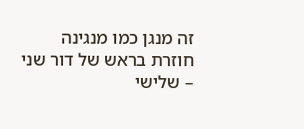זה מנגן כמו מנגינה
חוזרת בראש של דור שני – שלישי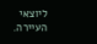ליוצאי העיירה.